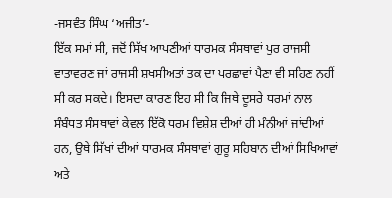-ਜਸਵੰਤ ਸਿੰਘ ‘ਅਜੀਤ’-
ਇੱਕ ਸਮਾਂ ਸੀ, ਜਦੋਂ ਸਿੱਖ ਆਪਣੀਆਂ ਧਾਰਮਕ ਸੰਸਥਾਵਾਂ ਪੁਰ ਰਾਜਸੀ ਵਾਤਾਵਰਣ ਜਾਂ ਰਾਜਸੀ ਸ਼ਖਸੀਅਤਾਂ ਤਕ ਦਾ ਪਰਛਾਵਾਂ ਪੈਣਾ ਵੀ ਸਹਿਣ ਨਹੀਂ ਸੀ ਕਰ ਸਕਦੇ। ਇਸਦਾ ਕਾਰਣ ਇਹ ਸੀ ਕਿ ਜਿਥੇ ਦੂਸਰੇ ਧਰਮਾਂ ਨਾਲ ਸੰਬੰਧਤ ਸੰਸਥਾਵਾਂ ਕੇਵਲ ਇੱਕੋ ਧਰਮ ਵਿਸ਼ੇਸ਼ ਦੀਆਂ ਹੀ ਮੰਨੀਆਂ ਜਾਂਦੀਆਂ ਹਨ, ਉਥੇ ਸਿੱਖਾਂ ਦੀਆਂ ਧਾਰਮਕ ਸੰਸਥਾਵਾਂ ਗੁਰੂ ਸਹਿਬਾਨ ਦੀਆਂ ਸਿਖਿਆਵਾਂ ਅਤੇ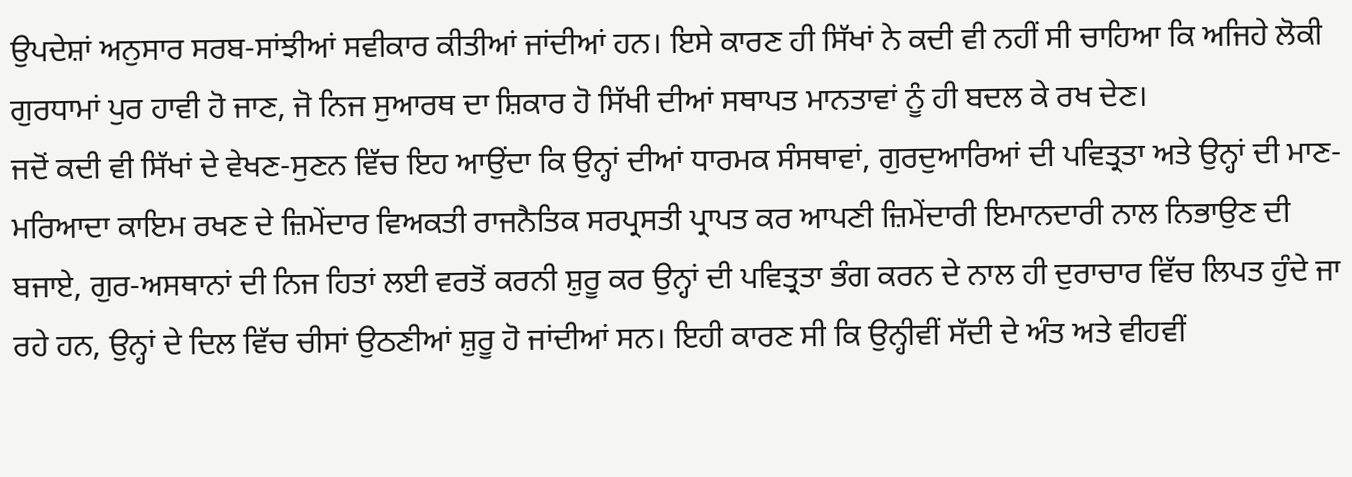ਉਪਦੇਸ਼ਾਂ ਅਨੁਸਾਰ ਸਰਬ-ਸਾਂਝੀਆਂ ਸਵੀਕਾਰ ਕੀਤੀਆਂ ਜਾਂਦੀਆਂ ਹਨ। ਇਸੇ ਕਾਰਣ ਹੀ ਸਿੱਖਾਂ ਨੇ ਕਦੀ ਵੀ ਨਹੀਂ ਸੀ ਚਾਹਿਆ ਕਿ ਅਜਿਹੇ ਲੋਕੀ ਗੁਰਧਾਮਾਂ ਪੁਰ ਹਾਵੀ ਹੋ ਜਾਣ, ਜੋ ਨਿਜ ਸੁਆਰਥ ਦਾ ਸ਼ਿਕਾਰ ਹੋ ਸਿੱਖੀ ਦੀਆਂ ਸਥਾਪਤ ਮਾਨਤਾਵਾਂ ਨੂੰ ਹੀ ਬਦਲ ਕੇ ਰਖ ਦੇਣ।
ਜਦੋਂ ਕਦੀ ਵੀ ਸਿੱਖਾਂ ਦੇ ਵੇਖਣ-ਸੁਣਨ ਵਿੱਚ ਇਹ ਆਉਂਦਾ ਕਿ ਉਨ੍ਹਾਂ ਦੀਆਂ ਧਾਰਮਕ ਸੰਸਥਾਵਾਂ, ਗੁਰਦੁਆਰਿਆਂ ਦੀ ਪਵਿਤ੍ਰਤਾ ਅਤੇ ਉਨ੍ਹਾਂ ਦੀ ਮਾਣ-ਮਰਿਆਦਾ ਕਾਇਮ ਰਖਣ ਦੇ ਜ਼ਿਮੇਂਦਾਰ ਵਿਅਕਤੀ ਰਾਜਨੈਤਿਕ ਸਰਪ੍ਰਸਤੀ ਪ੍ਰਾਪਤ ਕਰ ਆਪਣੀ ਜ਼ਿਮੇਂਦਾਰੀ ਇਮਾਨਦਾਰੀ ਨਾਲ ਨਿਭਾਉਣ ਦੀ ਬਜਾਏ, ਗੁਰ-ਅਸਥਾਨਾਂ ਦੀ ਨਿਜ ਹਿਤਾਂ ਲਈ ਵਰਤੋਂ ਕਰਨੀ ਸ਼ੁਰੂ ਕਰ ਉਨ੍ਹਾਂ ਦੀ ਪਵਿਤ੍ਰਤਾ ਭੰਗ ਕਰਨ ਦੇ ਨਾਲ ਹੀ ਦੁਰਾਚਾਰ ਵਿੱਚ ਲਿਪਤ ਹੁੰਦੇ ਜਾ ਰਹੇ ਹਨ, ਉਨ੍ਹਾਂ ਦੇ ਦਿਲ ਵਿੱਚ ਚੀਸਾਂ ਉਠਣੀਆਂ ਸ਼ੁਰੂ ਹੋ ਜਾਂਦੀਆਂ ਸਨ। ਇਹੀ ਕਾਰਣ ਸੀ ਕਿ ਉਨ੍ਹੀਵੀਂ ਸੱਦੀ ਦੇ ਅੰਤ ਅਤੇ ਵੀਹਵੀਂ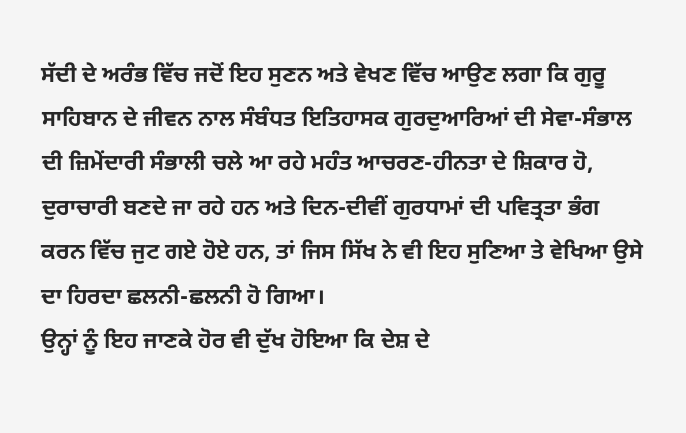ਸੱਦੀ ਦੇ ਅਰੰਭ ਵਿੱਚ ਜਦੋਂ ਇਹ ਸੁਣਨ ਅਤੇ ਵੇਖਣ ਵਿੱਚ ਆਉਣ ਲਗਾ ਕਿ ਗੁਰੂ ਸਾਹਿਬਾਨ ਦੇ ਜੀਵਨ ਨਾਲ ਸੰਬੰਧਤ ਇਤਿਹਾਸਕ ਗੁਰਦੁਆਰਿਆਂ ਦੀ ਸੇਵਾ-ਸੰਭਾਲ ਦੀ ਜ਼ਿਮੇਂਦਾਰੀ ਸੰਭਾਲੀ ਚਲੇ ਆ ਰਹੇ ਮਹੰਤ ਆਚਰਣ-ਹੀਨਤਾ ਦੇ ਸ਼ਿਕਾਰ ਹੋ, ਦੁਰਾਚਾਰੀ ਬਣਦੇ ਜਾ ਰਹੇ ਹਨ ਅਤੇ ਦਿਨ-ਦੀਵੀਂ ਗੁਰਧਾਮਾਂ ਦੀ ਪਵਿਤ੍ਰਤਾ ਭੰਗ ਕਰਨ ਵਿੱਚ ਜੁਟ ਗਏ ਹੋਏ ਹਨ, ਤਾਂ ਜਿਸ ਸਿੱਖ ਨੇ ਵੀ ਇਹ ਸੁਣਿਆ ਤੇ ਵੇਖਿਆ ਉਸੇ ਦਾ ਹਿਰਦਾ ਛਲਨੀ-ਛਲਨੀ ਹੋ ਗਿਆ।
ਉਨ੍ਹਾਂ ਨੂੰ ਇਹ ਜਾਣਕੇ ਹੋਰ ਵੀ ਦੁੱਖ ਹੋਇਆ ਕਿ ਦੇਸ਼ ਦੇ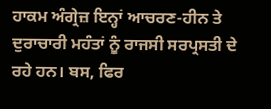ਹਾਕਮ ਅੰਗ੍ਰੇਜ਼ ਇਨ੍ਹਾਂ ਆਚਰਣ-ਹੀਨ ਤੇ ਦੁਰਾਚਾਰੀ ਮਹੰਤਾਂ ਨੂੰ ਰਾਜਸੀ ਸਰਪ੍ਰਸਤੀ ਦੇ ਰਹੇ ਹਨ। ਬਸ, ਫਿਰ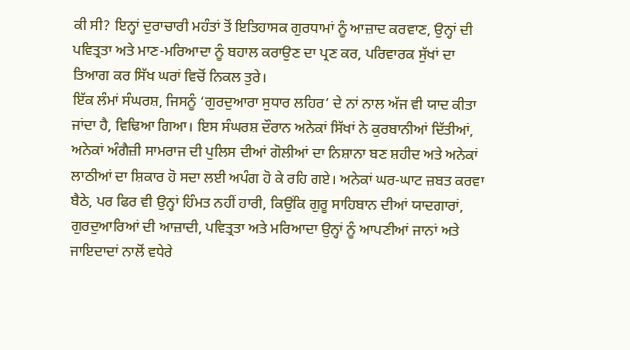ਕੀ ਸੀ? ਇਨ੍ਹਾਂ ਦੁਰਾਚਾਰੀ ਮਹੰਤਾਂ ਤੋਂ ਇਤਿਹਾਸਕ ਗੁਰਧਾਮਾਂ ਨੂੰ ਆਜ਼ਾਦ ਕਰਵਾਣ, ਉਨ੍ਹਾਂ ਦੀ ਪਵਿਤ੍ਰਤਾ ਅਤੇ ਮਾਣ-ਮਰਿਆਦਾ ਨੂੰ ਬਹਾਲ ਕਰਾਉਣ ਦਾ ਪ੍ਰਣ ਕਰ, ਪਰਿਵਾਰਕ ਸੁੱਖਾਂ ਦਾ ਤਿਆਗ ਕਰ ਸਿੱਖ ਘਰਾਂ ਵਿਚੋਂ ਨਿਕਲ ਤੁਰੇ।
ਇੱਕ ਲੰਮਾਂ ਸੰਘਰਸ਼, ਜਿਸਨੂੰ ‘ਗੁਰਦੁਆਰਾ ਸੁਧਾਰ ਲਹਿਰ’ ਦੇ ਨਾਂ ਨਾਲ ਅੱਜ ਵੀ ਯਾਦ ਕੀਤਾ ਜਾਂਦਾ ਹੈ, ਵਿਢਿਆ ਗਿਆ। ਇਸ ਸੰਘਰਸ਼ ਦੌਰਾਨ ਅਨੇਕਾਂ ਸਿੱਖਾਂ ਨੇ ਕੁਰਬਾਨੀਆਂ ਦਿੱਤੀਆਂ, ਅਨੇਕਾਂ ਅੰਗੈਜ਼ੀ ਸਾਮਰਾਜ ਦੀ ਪੁਲਿਸ ਦੀਆਂ ਗੋਲੀਆਂ ਦਾ ਨਿਸ਼ਾਨਾ ਬਣ ਸ਼ਹੀਦ ਅਤੇ ਅਨੇਕਾਂ ਲਾਠੀਆਂ ਦਾ ਸ਼ਿਕਾਰ ਹੋ ਸਦਾ ਲਈ ਅਪੰਗ ਹੋ ਕੇ ਰਹਿ ਗਏ। ਅਨੇਕਾਂ ਘਰ-ਘਾਟ ਜ਼ਬਤ ਕਰਵਾ ਬੈਠੇ, ਪਰ ਫਿਰ ਵੀ ਉਨ੍ਹਾਂ ਹਿੰਮਤ ਨਹੀਂ ਹਾਰੀ, ਕਿਉਂਕਿ ਗੁਰੂ ਸਾਹਿਬਾਨ ਦੀਆਂ ਯਾਦਗਾਰਾਂ, ਗੁਰਦੁਆਰਿਆਂ ਦੀ ਆਜ਼ਾਦੀ, ਪਵਿਤ੍ਰਤਾ ਅਤੇ ਮਰਿਆਦਾ ਉਨ੍ਹਾਂ ਨੂੰ ਆਪਣੀਆਂ ਜਾਨਾਂ ਅਤੇ ਜਾਇਦਾਦਾਂ ਨਾਲੋਂ ਵਧੇਰੇ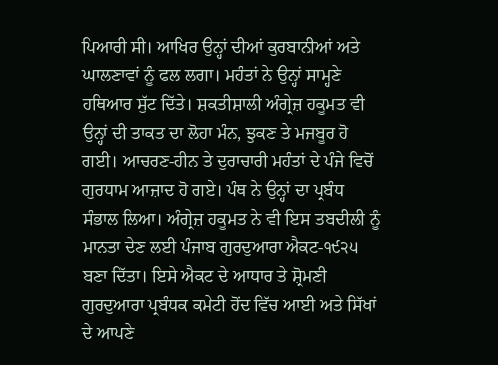ਪਿਆਰੀ ਸੀ। ਆਖਿਰ ਉਨ੍ਹਾਂ ਦੀਆਂ ਕੁਰਬਾਨੀਆਂ ਅਤੇ ਘਾਲਣਾਵਾਂ ਨੂੰ ਫਲ ਲਗਾ। ਮਹੰਤਾਂ ਨੇ ਉਨ੍ਹਾਂ ਸਾਮ੍ਹਣੇ ਹਥਿਆਰ ਸੁੱਟ ਦਿੱਤੇ। ਸ਼ਕਤੀਸ਼ਾਲੀ ਅੰਗ੍ਰੇਜ਼ ਹਕੂਮਤ ਵੀ ਉਨ੍ਹਾਂ ਦੀ ਤਾਕਤ ਦਾ ਲੋਹਾ ਮੰਨ, ਝੁਕਣ ਤੇ ਮਜਬੂਰ ਹੋ ਗਈ। ਆਚਰਣ-ਹੀਨ ਤੇ ਦੁਰਾਚਾਰੀ ਮਹੰਤਾਂ ਦੇ ਪੰਜੇ ਵਿਚੋਂ ਗੁਰਧਾਮ ਆਜ਼ਾਦ ਹੋ ਗਏ। ਪੰਥ ਨੇ ਉਨ੍ਹਾਂ ਦਾ ਪ੍ਰਬੰਧ ਸੰਭਾਲ ਲਿਆ। ਅੰਗ੍ਰੇਜ਼ ਹਕੂਮਤ ਨੇ ਵੀ ਇਸ ਤਬਦੀਲੀ ਨੂੰ ਮਾਨਤਾ ਦੇਣ ਲਈ ਪੰਜਾਬ ਗੁਰਦੁਆਰਾ ਐਕਟ-੧੯੨੫ ਬਣਾ ਦਿੱਤਾ। ਇਸੇ ਐਕਟ ਦੇ ਆਧਾਰ ਤੇ ਸ਼੍ਰੋਮਣੀ ਗੁਰਦੁਆਰਾ ਪ੍ਰਬੰਧਕ ਕਮੇਟੀ ਹੋਂਦ ਵਿੱਚ ਆਈ ਅਤੇ ਸਿੱਖਾਂ ਦੇ ਆਪਣੇ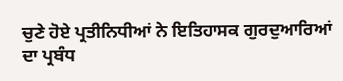ਚੁਣੇ ਹੋਏ ਪ੍ਰਤੀਨਿਧੀਆਂ ਨੇ ਇਤਿਹਾਸਕ ਗੁਰਦੁਆਰਿਆਂ ਦਾ ਪ੍ਰਬੰਧ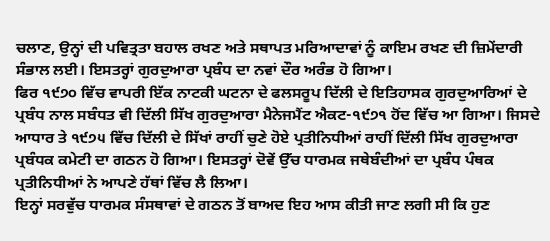ਚਲਾਣ, ਉਨ੍ਹਾਂ ਦੀ ਪਵਿਤ੍ਰਤਾ ਬਹਾਲ ਰਖਣ ਅਤੇ ਸਥਾਪਤ ਮਰਿਆਦਾਵਾਂ ਨੂੰ ਕਾਇਮ ਰਖਣ ਦੀ ਜ਼ਿਮੇਂਦਾਰੀ ਸੰਭਾਲ ਲਈ। ਇਸਤਰ੍ਹਾਂ ਗੁਰਦੁਆਰਾ ਪ੍ਰਬੰਧ ਦਾ ਨਵਾਂ ਦੌਰ ਅਰੰਭ ਹੋ ਗਿਆ।
ਫਿਰ ੧੯੭੦ ਵਿੱਚ ਵਾਪਰੀ ਇੱਕ ਨਾਟਕੀ ਘਟਨਾ ਦੇ ਫਲਸਰੂਪ ਦਿੱਲੀ ਦੇ ਇਤਿਹਾਸਕ ਗੁਰਦੁਆਰਿਆਂ ਦੇ ਪ੍ਰਬੰਧ ਨਾਲ ਸਬੰਧਤ ਵੀ ਦਿੱਲੀ ਸਿੱਖ ਗੁਰਦੁਆਰਾ ਮੈਨੇਜਮੈਂਟ ਐਕਟ-੧੯੭੧ ਹੋਂਦ ਵਿੱਚ ਆ ਗਿਆ। ਜਿਸਦੇ ਆਧਾਰ ਤੇ ੧੯੭੫ ਵਿੱਚ ਦਿੱਲੀ ਦੇ ਸਿੱਖਾਂ ਰਾਹੀਂ ਚੁਣੇ ਹੋਏ ਪ੍ਰਤੀਨਿਧੀਆਂ ਰਾਹੀਂ ਦਿੱਲੀ ਸਿੱਖ ਗੁਰਦੁਆਰਾ ਪ੍ਰਬੰਧਕ ਕਮੇਟੀ ਦਾ ਗਠਨ ਹੋ ਗਿਆ। ਇਸਤਰ੍ਹਾਂ ਦੋਵੇਂ ਉੱਚ ਧਾਰਮਕ ਜਥੇਬੰਦੀਆਂ ਦਾ ਪ੍ਰਬੰਧ ਪੰਥਕ ਪ੍ਰਤੀਨਿਧੀਆਂ ਨੇ ਆਪਣੇ ਹੱਥਾਂ ਵਿੱਚ ਲੈ ਲਿਆ।
ਇਨ੍ਹਾਂ ਸਰਵੁੱਚ ਧਾਰਮਕ ਸੰਸਥਾਵਾਂ ਦੇ ਗਠਨ ਤੋਂ ਬਾਅਦ ਇਹ ਆਸ ਕੀਤੀ ਜਾਣ ਲਗੀ ਸੀ ਕਿ ਹੁਣ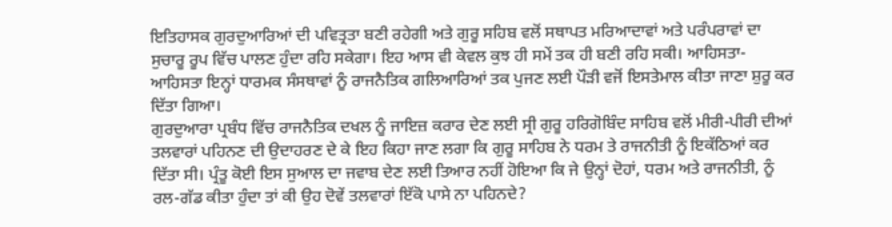ਇਤਿਹਾਸਕ ਗੁਰਦੁਆਰਿਆਂ ਦੀ ਪਵਿਤ੍ਰਤਾ ਬਣੀ ਰਹੇਗੀ ਅਤੇ ਗੁਰੂ ਸਹਿਬ ਵਲੋਂ ਸਥਾਪਤ ਮਰਿਆਦਾਵਾਂ ਅਤੇ ਪਰੰਪਰਾਵਾਂ ਦਾ ਸੁਚਾਰੂ ਰੂਪ ਵਿੱਚ ਪਾਲਣ ਹੁੰਦਾ ਰਹਿ ਸਕੇਗਾ। ਇਹ ਆਸ ਵੀ ਕੇਵਲ ਕੁਝ ਹੀ ਸਮੇਂ ਤਕ ਹੀ ਬਣੀ ਰਹਿ ਸਕੀ। ਆਹਿਸਤਾ-ਆਹਿਸਤਾ ਇਨ੍ਹਾਂ ਧਾਰਮਕ ਸੰਸਥਾਵਾਂ ਨੂੰ ਰਾਜਨੈਤਿਕ ਗਲਿਆਰਿਆਂ ਤਕ ਪੁਜਣ ਲਈ ਪੌੜੀ ਵਜੋਂ ਇਸਤੇਮਾਲ ਕੀਤਾ ਜਾਣਾ ਸ਼ੁਰੂ ਕਰ ਦਿੱਤਾ ਗਿਆ।
ਗੁਰਦੁਆਰਾ ਪ੍ਰਬੰਧ ਵਿੱਚ ਰਾਜਨੈਤਿਕ ਦਖਲ ਨੂੰ ਜਾਇਜ਼ ਕਰਾਰ ਦੇਣ ਲਈ ਸ੍ਰੀ ਗੁਰੂ ਹਰਿਗੋਬਿੰਦ ਸਾਹਿਬ ਵਲੋਂ ਮੀਰੀ-ਪੀਰੀ ਦੀਆਂ ਤਲਵਾਰਾਂ ਪਹਿਨਣ ਦੀ ਉਦਾਹਰਣ ਦੇ ਕੇ ਇਹ ਕਿਹਾ ਜਾਣ ਲਗਾ ਕਿ ਗੁਰੂ ਸਾਹਿਬ ਨੇ ਧਰਮ ਤੇ ਰਾਜਨੀਤੀ ਨੂੰ ਇਕੱਠਿਆਂ ਕਰ ਦਿੱਤਾ ਸੀ। ਪ੍ਰੰਤੂ ਕੋਈ ਇਸ ਸੁਆਲ ਦਾ ਜਵਾਬ ਦੇਣ ਲਈ ਤਿਆਰ ਨਹੀਂ ਹੋਇਆ ਕਿ ਜੇ ਉਨ੍ਹਾਂ ਦੋਹਾਂ, ਧਰਮ ਅਤੇ ਰਾਜਨੀਤੀ, ਨੂੰ ਰਲ-ਗੱਡ ਕੀਤਾ ਹੁੰਦਾ ਤਾਂ ਕੀ ਉਹ ਦੋਵੇਂ ਤਲਵਾਰਾਂ ਇੱਕੋ ਪਾਸੇ ਨਾ ਪਹਿਨਦੇ?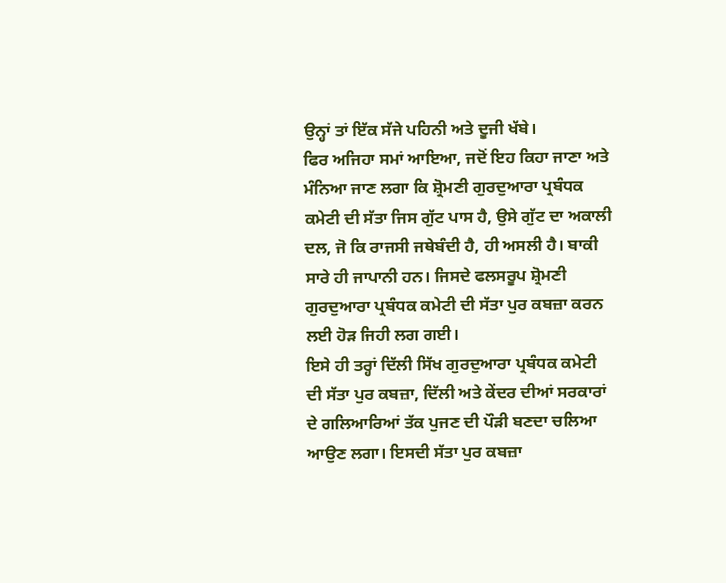ਉਨ੍ਹਾਂ ਤਾਂ ਇੱਕ ਸੱਜੇ ਪਹਿਨੀ ਅਤੇ ਦੂਜੀ ਖੱਬੇ।
ਫਿਰ ਅਜਿਹਾ ਸਮਾਂ ਆਇਆ, ਜਦੋਂ ਇਹ ਕਿਹਾ ਜਾਣਾ ਅਤੇ ਮੰਨਿਆ ਜਾਣ ਲਗਾ ਕਿ ਸ਼੍ਰੋਮਣੀ ਗੁਰਦੁਆਰਾ ਪ੍ਰਬੰਧਕ ਕਮੇਟੀ ਦੀ ਸੱਤਾ ਜਿਸ ਗੁੱਟ ਪਾਸ ਹੈ, ਉਸੇ ਗੁੱਟ ਦਾ ਅਕਾਲੀ ਦਲ, ਜੋ ਕਿ ਰਾਜਸੀ ਜਥੇਬੰਦੀ ਹੈ, ਹੀ ਅਸਲੀ ਹੈ। ਬਾਕੀ ਸਾਰੇ ਹੀ ਜਾਪਾਨੀ ਹਨ। ਜਿਸਦੇ ਫਲਸਰੂਪ ਸ਼੍ਰੋਮਣੀ ਗੁਰਦੁਆਰਾ ਪ੍ਰਬੰਧਕ ਕਮੇਟੀ ਦੀ ਸੱਤਾ ਪੁਰ ਕਬਜ਼ਾ ਕਰਨ ਲਈ ਹੋੜ ਜਿਹੀ ਲਗ ਗਈ।
ਇਸੇ ਹੀ ਤਰ੍ਹਾਂ ਦਿੱਲੀ ਸਿੱਖ ਗੁਰਦੁਆਰਾ ਪ੍ਰਬੰਧਕ ਕਮੇਟੀ ਦੀ ਸੱਤਾ ਪੁਰ ਕਬਜ਼ਾ, ਦਿੱਲੀ ਅਤੇ ਕੇਂਦਰ ਦੀਆਂ ਸਰਕਾਰਾਂ ਦੇ ਗਲਿਆਰਿਆਂ ਤੱਕ ਪੁਜਣ ਦੀ ਪੌੜੀ ਬਣਦਾ ਚਲਿਆ ਆਉਣ ਲਗਾ। ਇਸਦੀ ਸੱਤਾ ਪੁਰ ਕਬਜ਼ਾ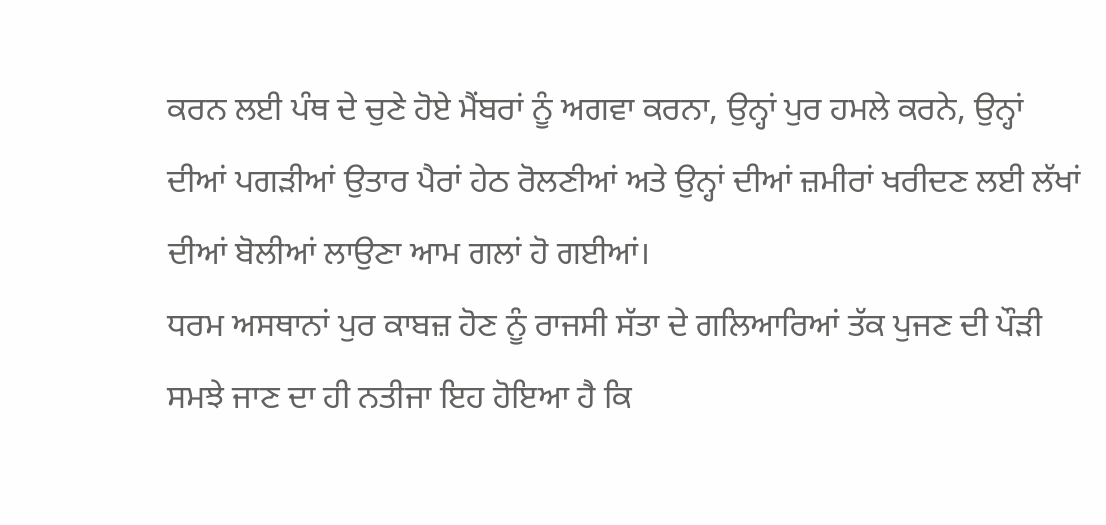ਕਰਨ ਲਈ ਪੰਥ ਦੇ ਚੁਣੇ ਹੋਏ ਮੈਂਬਰਾਂ ਨੂੰ ਅਗਵਾ ਕਰਨਾ, ਉਨ੍ਹਾਂ ਪੁਰ ਹਮਲੇ ਕਰਨੇ, ਉਨ੍ਹਾਂ ਦੀਆਂ ਪਗੜੀਆਂ ਉਤਾਰ ਪੈਰਾਂ ਹੇਠ ਰੋਲਣੀਆਂ ਅਤੇ ਉਨ੍ਹਾਂ ਦੀਆਂ ਜ਼ਮੀਰਾਂ ਖਰੀਦਣ ਲਈ ਲੱਖਾਂ ਦੀਆਂ ਬੋਲੀਆਂ ਲਾਉਣਾ ਆਮ ਗਲਾਂ ਹੋ ਗਈਆਂ।
ਧਰਮ ਅਸਥਾਨਾਂ ਪੁਰ ਕਾਬਜ਼ ਹੋਣ ਨੂੰ ਰਾਜਸੀ ਸੱਤਾ ਦੇ ਗਲਿਆਰਿਆਂ ਤੱਕ ਪੁਜਣ ਦੀ ਪੌੜੀ ਸਮਝੇ ਜਾਣ ਦਾ ਹੀ ਨਤੀਜਾ ਇਹ ਹੋਇਆ ਹੈ ਕਿ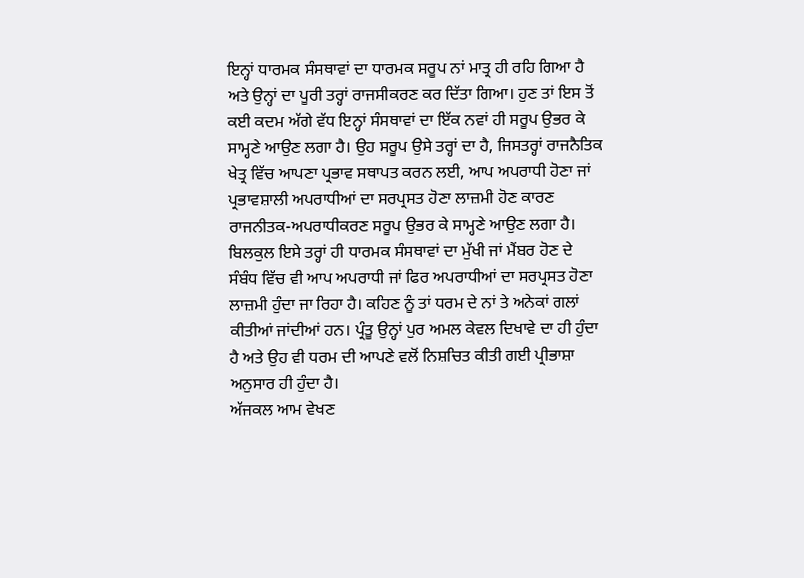ਇਨ੍ਹਾਂ ਧਾਰਮਕ ਸੰਸਥਾਵਾਂ ਦਾ ਧਾਰਮਕ ਸਰੂਪ ਨਾਂ ਮਾਤ੍ਰ ਹੀ ਰਹਿ ਗਿਆ ਹੈ ਅਤੇ ਉਨ੍ਹਾਂ ਦਾ ਪੂਰੀ ਤਰ੍ਹਾਂ ਰਾਜਸੀਕਰਣ ਕਰ ਦਿੱਤਾ ਗਿਆ। ਹੁਣ ਤਾਂ ਇਸ ਤੋਂ ਕਈ ਕਦਮ ਅੱਗੇ ਵੱਧ ਇਨ੍ਹਾਂ ਸੰਸਥਾਵਾਂ ਦਾ ਇੱਕ ਨਵਾਂ ਹੀ ਸਰੂਪ ਉਭਰ ਕੇ ਸਾਮ੍ਹਣੇ ਆਉਣ ਲਗਾ ਹੈ। ਉਹ ਸਰੂਪ ਉਸੇ ਤਰ੍ਹਾਂ ਦਾ ਹੈ, ਜਿਸਤਰ੍ਹਾਂ ਰਾਜਨੈਤਿਕ ਖੇਤ੍ਰ ਵਿੱਚ ਆਪਣਾ ਪ੍ਰਭਾਵ ਸਥਾਪਤ ਕਰਨ ਲਈ, ਆਪ ਅਪਰਾਧੀ ਹੋਣਾ ਜਾਂ ਪ੍ਰਭਾਵਸ਼ਾਲੀ ਅਪਰਾਧੀਆਂ ਦਾ ਸਰਪ੍ਰਸਤ ਹੋਣਾ ਲਾਜ਼ਮੀ ਹੋਣ ਕਾਰਣ ਰਾਜਨੀਤਕ-ਅਪਰਾਧੀਕਰਣ ਸਰੂਪ ਉਭਰ ਕੇ ਸਾਮ੍ਹਣੇ ਆਉਣ ਲਗਾ ਹੈ।
ਬਿਲਕੁਲ ਇਸੇ ਤਰ੍ਹਾਂ ਹੀ ਧਾਰਮਕ ਸੰਸਥਾਵਾਂ ਦਾ ਮੁੱਖੀ ਜਾਂ ਮੈਂਬਰ ਹੋਣ ਦੇ ਸੰਬੰਧ ਵਿੱਚ ਵੀ ਆਪ ਅਪਰਾਧੀ ਜਾਂ ਫਿਰ ਅਪਰਾਧੀਆਂ ਦਾ ਸਰਪ੍ਰਸਤ ਹੋਣਾ ਲਾਜ਼ਮੀ ਹੁੰਦਾ ਜਾ ਰਿਹਾ ਹੈ। ਕਹਿਣ ਨੂੰ ਤਾਂ ਧਰਮ ਦੇ ਨਾਂ ਤੇ ਅਨੇਕਾਂ ਗਲਾਂ ਕੀਤੀਆਂ ਜਾਂਦੀਆਂ ਹਨ। ਪ੍ਰੰਤੂ ਉਨ੍ਹਾਂ ਪੁਰ ਅਮਲ ਕੇਵਲ ਦਿਖਾਵੇ ਦਾ ਹੀ ਹੁੰਦਾ ਹੈ ਅਤੇ ਉਹ ਵੀ ਧਰਮ ਦੀ ਆਪਣੇ ਵਲੋਂ ਨਿਸ਼ਚਿਤ ਕੀਤੀ ਗਈ ਪ੍ਰੀਭਾਸ਼ਾ ਅਨੁਸਾਰ ਹੀ ਹੁੰਦਾ ਹੈ।
ਅੱਜਕਲ ਆਮ ਵੇਖਣ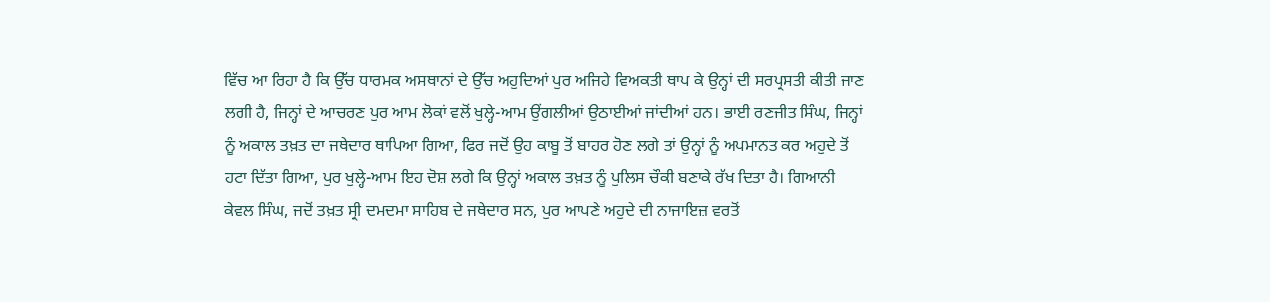ਵਿੱਚ ਆ ਰਿਹਾ ਹੈ ਕਿ ਉੱਚ ਧਾਰਮਕ ਅਸਥਾਨਾਂ ਦੇ ਉੱਚ ਅਹੁਦਿਆਂ ਪੁਰ ਅਜਿਹੇ ਵਿਅਕਤੀ ਥਾਪ ਕੇ ਉਨ੍ਹਾਂ ਦੀ ਸਰਪ੍ਰਸਤੀ ਕੀਤੀ ਜਾਣ ਲਗੀ ਹੈ, ਜਿਨ੍ਹਾਂ ਦੇ ਆਚਰਣ ਪੁਰ ਆਮ ਲੋਕਾਂ ਵਲੋਂ ਖੁਲ੍ਹੇ-ਆਮ ਉਂਗਲੀਆਂ ਉਠਾਈਆਂ ਜਾਂਦੀਆਂ ਹਨ। ਭਾਈ ਰਣਜੀਤ ਸਿੰਘ, ਜਿਨ੍ਹਾਂ ਨੂੰ ਅਕਾਲ ਤਖ਼ਤ ਦਾ ਜਥੇਦਾਰ ਥਾਪਿਆ ਗਿਆ, ਫਿਰ ਜਦੋਂ ਉਹ ਕਾਬੂ ਤੋਂ ਬਾਹਰ ਹੋਣ ਲਗੇ ਤਾਂ ਉਨ੍ਹਾਂ ਨੂੰ ਅਪਮਾਨਤ ਕਰ ਅਹੁਦੇ ਤੋਂ ਹਟਾ ਦਿੱਤਾ ਗਿਆ, ਪੁਰ ਖੁਲ੍ਹੇ-ਆਮ ਇਹ ਦੋਸ਼ ਲਗੇ ਕਿ ਉਨ੍ਹਾਂ ਅਕਾਲ ਤਖ਼ਤ ਨੂੰ ਪੁਲਿਸ ਚੌਕੀ ਬਣਾਕੇ ਰੱਖ ਦਿਤਾ ਹੈ। ਗਿਆਨੀ ਕੇਵਲ ਸਿੰਘ, ਜਦੋਂ ਤਖ਼ਤ ਸ੍ਰੀ ਦਮਦਮਾ ਸਾਹਿਬ ਦੇ ਜਥੇਦਾਰ ਸਨ, ਪੁਰ ਆਪਣੇ ਅਹੁਦੇ ਦੀ ਨਾਜਾਇਜ਼ ਵਰਤੋਂ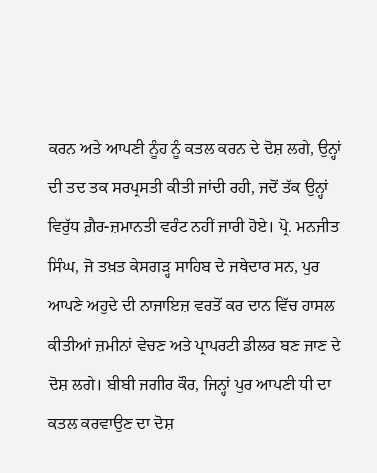ਕਰਨ ਅਤੇ ਆਪਣੀ ਨੂੰਹ ਨੂੰ ਕਤਲ ਕਰਨ ਦੇ ਦੋਸ਼ ਲਗੇ, ਉਨ੍ਹਾਂ ਦੀ ਤਦ ਤਕ ਸਰਪ੍ਰਸਤੀ ਕੀਤੀ ਜਾਂਦੀ ਰਹੀ, ਜਦੋਂ ਤੱਕ ਉਨ੍ਹਾਂ ਵਿਰੁੱਧ ਗ਼ੈਰ-ਜ਼ਮਾਨਤੀ ਵਰੰਟ ਨਹੀਂ ਜਾਰੀ ਹੋਏ। ਪ੍ਰੋ. ਮਨਜੀਤ ਸਿੰਘ, ਜੋ ਤਖ਼ਤ ਕੇਸਗੜ੍ਹ ਸਾਹਿਬ ਦੇ ਜਥੇਦਾਰ ਸਨ, ਪੁਰ ਆਪਣੇ ਅਹੁਦੇ ਦੀ ਨਾਜਾਇਜ਼ ਵਰਤੋਂ ਕਰ ਦਾਨ ਵਿੱਚ ਹਾਸਲ ਕੀਤੀਆਂ ਜ਼ਮੀਨਾਂ ਵੇਚਣ ਅਤੇ ਪ੍ਰਾਪਰਟੀ ਡੀਲਰ ਬਣ ਜਾਣ ਦੇ ਦੋਸ਼ ਲਗੇ। ਬੀਬੀ ਜਗੀਰ ਕੌਰ, ਜਿਨ੍ਹਾਂ ਪੁਰ ਆਪਣੀ ਧੀ ਦਾ ਕਤਲ ਕਰਵਾਉਣ ਦਾ ਦੋਸ਼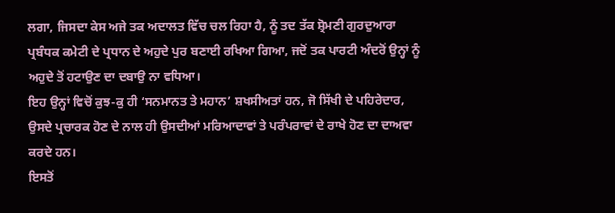ਲਗਾ, ਜਿਸਦਾ ਕੇਸ ਅਜੇ ਤਕ ਅਦਾਲਤ ਵਿੱਚ ਚਲ ਰਿਹਾ ਹੈ, ਨੂੰ ਤਦ ਤੱਕ ਸ਼੍ਰੋਮਣੀ ਗੁਰਦੁਆਰਾ ਪ੍ਰਬੰਧਕ ਕਮੇਟੀ ਦੇ ਪ੍ਰਧਾਨ ਦੇ ਅਹੁਦੇ ਪੁਰ ਬਣਾਈ ਰਖਿਆ ਗਿਆ, ਜਦੋਂ ਤਕ ਪਾਰਟੀ ਅੰਦਰੋਂ ਉਨ੍ਹਾਂ ਨੂੰ ਅਹੁਦੇ ਤੋਂ ਹਟਾਉਣ ਦਾ ਦਬਾਉ ਨਾ ਵਧਿਆ।
ਇਹ ਉਨ੍ਹਾਂ ਵਿਚੋਂ ਕੁਝ-ਕੁ ਹੀ ‘ਸਨਮਾਨਤ ਤੇ ਮਹਾਨ’ ਸ਼ਖਸੀਅਤਾਂ ਹਨ, ਜੋ ਸਿੱਖੀ ਦੇ ਪਹਿਰੇਦਾਰ, ਉਸਦੇ ਪ੍ਰਚਾਰਕ ਹੋਣ ਦੇ ਨਾਲ ਹੀ ਉਸਦੀਆਂ ਮਰਿਆਦਾਵਾਂ ਤੇ ਪਰੰਪਰਾਵਾਂ ਦੇ ਰਾਖੇ ਹੋਣ ਦਾ ਦਾਅਵਾ ਕਰਦੇ ਹਨ।
ਇਸਤੋਂ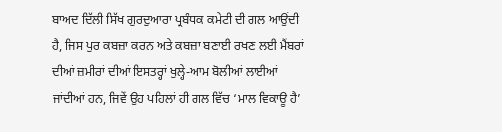ਬਾਅਦ ਦਿੱਲੀ ਸਿੱਖ ਗੁਰਦੁਆਰਾ ਪ੍ਰਬੰਧਕ ਕਮੇਟੀ ਦੀ ਗਲ ਆਉਂਦੀ ਹੈ, ਜਿਸ ਪੁਰ ਕਬਜ਼ਾ ਕਰਨ ਅਤੇ ਕਬਜ਼ਾ ਬਣਾਈ ਰਖਣ ਲਈ ਮੈਂਬਰਾਂ ਦੀਆਂ ਜ਼ਮੀਰਾਂ ਦੀਆਂ ਇਸਤਰ੍ਹਾਂ ਖੁਲ੍ਹੇ-ਆਮ ਬੋਲੀਆਂ ਲਾਈਆਂ ਜਾਂਦੀਆਂ ਹਨ, ਜਿਵੇਂ ਉਹ ਪਹਿਲਾਂ ਹੀ ਗਲ ਵਿੱਚ ‘ਮਾਲ ਵਿਕਾਊ ਹੈ’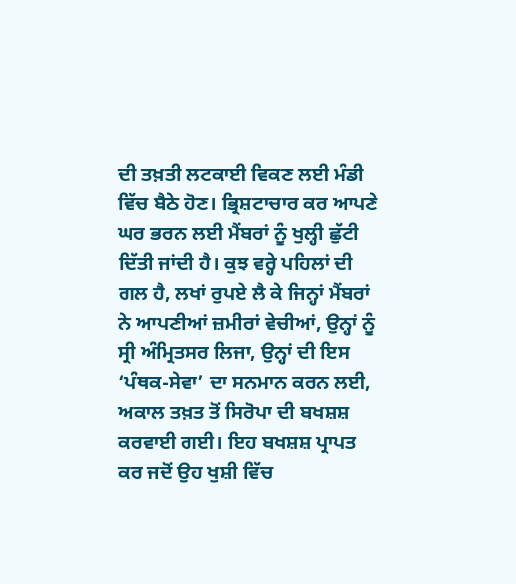ਦੀ ਤਖ਼ਤੀ ਲਟਕਾਈ ਵਿਕਣ ਲਈ ਮੰਡੀ ਵਿੱਚ ਬੈਠੇ ਹੋਣ। ਭ੍ਰਿਸ਼ਟਾਚਾਰ ਕਰ ਆਪਣੇ ਘਰ ਭਰਨ ਲਈ ਮੈਂਬਰਾਂ ਨੂੰ ਖੁਲ੍ਹੀ ਛੁੱਟੀ ਦਿੱਤੀ ਜਾਂਦੀ ਹੈ। ਕੁਝ ਵਰ੍ਹੇ ਪਹਿਲਾਂ ਦੀ ਗਲ ਹੈ, ਲਖਾਂ ਰੁਪਏ ਲੈ ਕੇ ਜਿਨ੍ਹਾਂ ਮੈਂਬਰਾਂ ਨੇ ਆਪਣੀਆਂ ਜ਼ਮੀਰਾਂ ਵੇਚੀਆਂ, ਉਨ੍ਹਾਂ ਨੂੰ ਸ੍ਰੀ ਅੰਮ੍ਰਿਤਸਰ ਲਿਜਾ, ਉਨ੍ਹਾਂ ਦੀ ਇਸ ‘ਪੰਥਕ-ਸੇਵਾ’ ਦਾ ਸਨਮਾਨ ਕਰਨ ਲਈ, ਅਕਾਲ ਤਖ਼ਤ ਤੋਂ ਸਿਰੋਪਾ ਦੀ ਬਖਸ਼ਸ਼ ਕਰਵਾਈ ਗਈ। ਇਹ ਬਖਸ਼ਸ਼ ਪ੍ਰਾਪਤ ਕਰ ਜਦੋਂ ਉਹ ਖੁਸ਼ੀ ਵਿੱਚ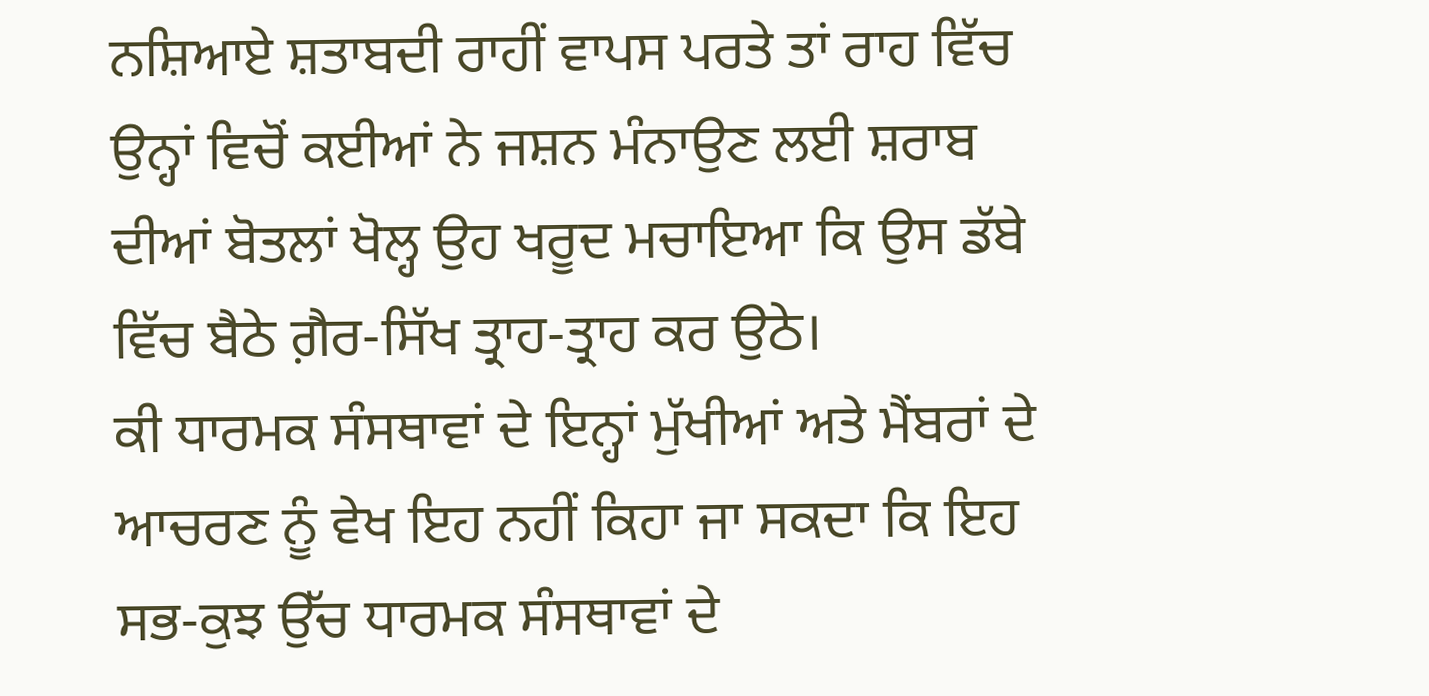ਨਸ਼ਿਆਏ ਸ਼ਤਾਬਦੀ ਰਾਹੀਂ ਵਾਪਸ ਪਰਤੇ ਤਾਂ ਰਾਹ ਵਿੱਚ ਉਨ੍ਹਾਂ ਵਿਚੋਂ ਕਈਆਂ ਨੇ ਜਸ਼ਨ ਮੰਨਾਉਣ ਲਈ ਸ਼ਰਾਬ ਦੀਆਂ ਬੋਤਲਾਂ ਖੋਲ੍ਹ ਉਹ ਖਰੂਦ ਮਚਾਇਆ ਕਿ ਉਸ ਡੱਬੇ ਵਿੱਚ ਬੈਠੇ ਗ਼ੈਰ-ਸਿੱਖ ਤ੍ਰਾਹ-ਤ੍ਰਾਹ ਕਰ ਉਠੇ।
ਕੀ ਧਾਰਮਕ ਸੰਸਥਾਵਾਂ ਦੇ ਇਨ੍ਹਾਂ ਮੁੱਖੀਆਂ ਅਤੇ ਮੈਂਬਰਾਂ ਦੇ ਆਚਰਣ ਨੂੰ ਵੇਖ ਇਹ ਨਹੀਂ ਕਿਹਾ ਜਾ ਸਕਦਾ ਕਿ ਇਹ ਸਭ-ਕੁਝ ਉੱਚ ਧਾਰਮਕ ਸੰਸਥਾਵਾਂ ਦੇ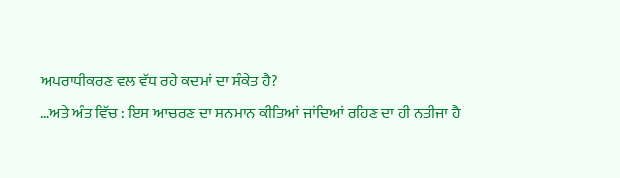ਅਪਰਾਧੀਕਰਣ ਵਲ ਵੱਧ ਰਹੇ ਕਦਮਾਂ ਦਾ ਸੰਕੇਤ ਹੈ?
…ਅਤੇ ਅੰਤ ਵਿੱਚ : ਇਸ ਆਚਰਣ ਦਾ ਸਨਮਾਨ ਕੀਤਿਆਂ ਜਾਂਦਿਆਂ ਰਹਿਣ ਦਾ ਹੀ ਨਤੀਜਾ ਹੈ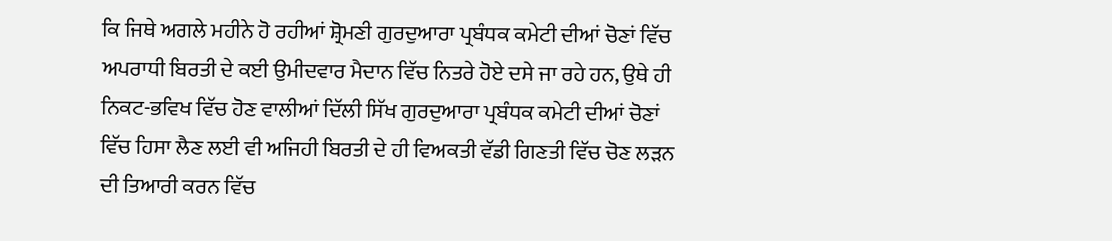ਕਿ ਜਿਥੇ ਅਗਲੇ ਮਹੀਨੇ ਹੋ ਰਹੀਆਂ ਸ਼੍ਰੋਮਣੀ ਗੁਰਦੁਆਰਾ ਪ੍ਰਬੰਧਕ ਕਮੇਟੀ ਦੀਆਂ ਚੋਣਾਂ ਵਿੱਚ ਅਪਰਾਧੀ ਬਿਰਤੀ ਦੇ ਕਈ ਉਮੀਦਵਾਰ ਮੈਦਾਨ ਵਿੱਚ ਨਿਤਰੇ ਹੋਏ ਦਸੇ ਜਾ ਰਹੇ ਹਨ, ਉਥੇ ਹੀ ਨਿਕਟ-ਭਵਿਖ ਵਿੱਚ ਹੋਣ ਵਾਲੀਆਂ ਦਿੱਲੀ ਸਿੱਖ ਗੁਰਦੁਆਰਾ ਪ੍ਰਬੰਧਕ ਕਮੇਟੀ ਦੀਆਂ ਚੋਣਾਂ ਵਿੱਚ ਹਿਸਾ ਲੈਣ ਲਈ ਵੀ ਅਜਿਹੀ ਬਿਰਤੀ ਦੇ ਹੀ ਵਿਅਕਤੀ ਵੱਡੀ ਗਿਣਤੀ ਵਿੱਚ ਚੋਣ ਲੜਨ ਦੀ ਤਿਆਰੀ ਕਰਨ ਵਿੱਚ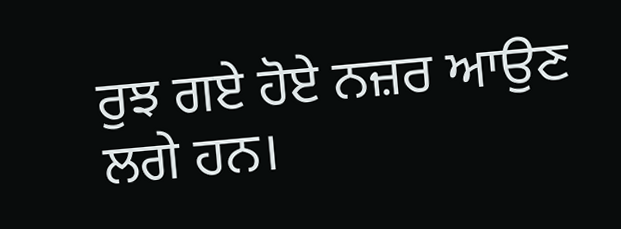ਰੁਝ ਗਏ ਹੋਏ ਨਜ਼ਰ ਆਉਣ ਲਗੇ ਹਨ।